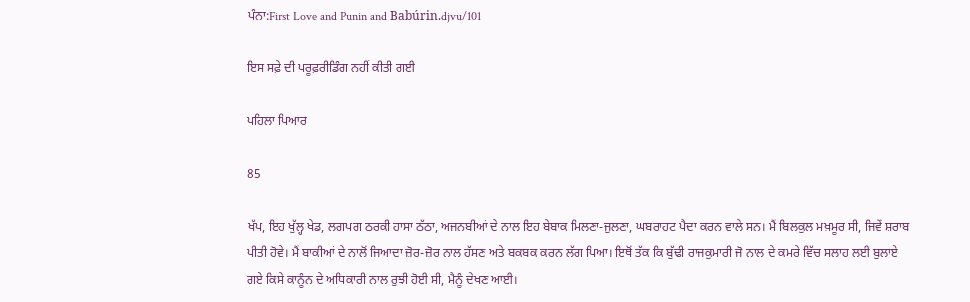ਪੰਨਾ:First Love and Punin and Babúrin.djvu/101

ਇਸ ਸਫ਼ੇ ਦੀ ਪਰੂਫ਼ਰੀਡਿੰਗ ਨਹੀਂ ਕੀਤੀ ਗਈ

ਪਹਿਲਾ ਪਿਆਰ

85

ਖੱਪ, ਇਹ ਖੁੱਲ੍ਹ ਖੇਡ, ਲਗਪਗ ਠਰਕੀ ਹਾਸਾ ਠੱਠਾ, ਅਜਨਬੀਆਂ ਦੇ ਨਾਲ ਇਹ ਬੇਬਾਕ ਮਿਲਣਾ-ਜੁਲਣਾ, ਘਬਰਾਹਟ ਪੈਦਾ ਕਰਨ ਵਾਲੇ ਸਨ। ਮੈਂ ਬਿਲਕੁਲ ਮਖ਼ਮੂਰ ਸੀ, ਜਿਵੇਂ ਸ਼ਰਾਬ ਪੀਤੀ ਹੋਵੇ। ਮੈਂ ਬਾਕੀਆਂ ਦੇ ਨਾਲੋਂ ਜਿਆਦਾ ਜ਼ੋਰ-ਜ਼ੋਰ ਨਾਲ ਹੱਸਣ ਅਤੇ ਬਕਬਕ ਕਰਨ ਲੱਗ ਪਿਆ। ਇਥੋਂ ਤੱਕ ਕਿ ਬੁੱਢੀ ਰਾਜਕੁਮਾਰੀ ਜੋ ਨਾਲ ਦੇ ਕਮਰੇ ਵਿੱਚ ਸਲਾਹ ਲਈ ਬੁਲਾਏ ਗਏ ਕਿਸੇ ਕਾਨੂੰਨ ਦੇ ਅਧਿਕਾਰੀ ਨਾਲ ਰੁਝੀ ਹੋਈ ਸੀ, ਮੈਨੂੰ ਦੇਖਣ ਆਈ।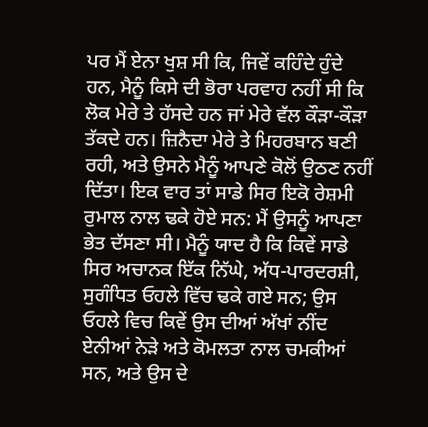ਪਰ ਮੈਂ ਏਨਾ ਖੁਸ਼ ਸੀ ਕਿ, ਜਿਵੇਂ ਕਹਿੰਦੇ ਹੁੰਦੇ ਹਨ, ਮੈਨੂੰ ਕਿਸੇ ਦੀ ਭੋਰਾ ਪਰਵਾਹ ਨਹੀਂ ਸੀ ਕਿ ਲੋਕ ਮੇਰੇ ਤੇ ਹੱਸਦੇ ਹਨ ਜਾਂ ਮੇਰੇ ਵੱਲ ਕੌੜਾ-ਕੌੜਾ ਤੱਕਦੇ ਹਨ। ਜ਼ਿਨੈਦਾ ਮੇਰੇ ਤੇ ਮਿਹਰਬਾਨ ਬਣੀ ਰਹੀ, ਅਤੇ ਉਸਨੇ ਮੈਨੂੰ ਆਪਣੇ ਕੋਲੋਂ ਉਠਣ ਨਹੀਂ ਦਿੱਤਾ। ਇਕ ਵਾਰ ਤਾਂ ਸਾਡੇ ਸਿਰ ਇਕੋ ਰੇਸ਼ਮੀ ਰੁਮਾਲ ਨਾਲ ਢਕੇ ਹੋਏ ਸਨ: ਮੈਂ ਉਸਨੂੰ ਆਪਣਾ ਭੇਤ ਦੱਸਣਾ ਸੀ। ਮੈਨੂੰ ਯਾਦ ਹੈ ਕਿ ਕਿਵੇਂ ਸਾਡੇ ਸਿਰ ਅਚਾਨਕ ਇੱਕ ਨਿੱਘੇ, ਅੱਧ-ਪਾਰਦਰਸ਼ੀ, ਸੁਗੰਧਿਤ ਓਹਲੇ ਵਿੱਚ ਢਕੇ ਗਏ ਸਨ; ਉਸ ਓਹਲੇ ਵਿਚ ਕਿਵੇਂ ਉਸ ਦੀਆਂ ਅੱਖਾਂ ਨੀਂਦ ਏਨੀਆਂ ਨੇੜੇ ਅਤੇ ਕੋਮਲਤਾ ਨਾਲ ਚਮਕੀਆਂ ਸਨ, ਅਤੇ ਉਸ ਦੇ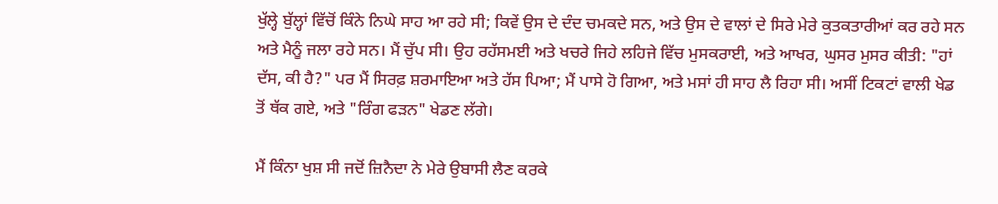ਖੁੱਲ੍ਹੇ ਬੁੱਲ੍ਹਾਂ ਵਿੱਚੋਂ ਕਿੰਨੇ ਨਿਘੇ ਸਾਹ ਆ ਰਹੇ ਸੀ; ਕਿਵੇਂ ਉਸ ਦੇ ਦੰਦ ਚਮਕਦੇ ਸਨ, ਅਤੇ ਉਸ ਦੇ ਵਾਲਾਂ ਦੇ ਸਿਰੇ ਮੇਰੇ ਕੁਤਕਤਾਰੀਆਂ ਕਰ ਰਹੇ ਸਨ ਅਤੇ ਮੈਨੂੰ ਜਲਾ ਰਹੇ ਸਨ। ਮੈਂ ਚੁੱਪ ਸੀ। ਉਹ ਰਹੱਸਮਈ ਅਤੇ ਖਚਰੇ ਜਿਹੇ ਲਹਿਜੇ ਵਿੱਚ ਮੁਸਕਰਾਈ, ਅਤੇ ਆਖਰ, ਘੁਸਰ ਮੁਸਰ ਕੀਤੀ: "ਹਾਂ ਦੱਸ, ਕੀ ਹੈ?" ਪਰ ਮੈਂ ਸਿਰਫ਼ ਸ਼ਰਮਾਇਆ ਅਤੇ ਹੱਸ ਪਿਆ; ਮੈਂ ਪਾਸੇ ਹੋ ਗਿਆ, ਅਤੇ ਮਸਾਂ ਹੀ ਸਾਹ ਲੈ ਰਿਹਾ ਸੀ। ਅਸੀਂ ਟਿਕਟਾਂ ਵਾਲੀ ਖੇਡ ਤੋਂ ਥੱਕ ਗਏ, ਅਤੇ "ਰਿੰਗ ਫੜਨ" ਖੇਡਣ ਲੱਗੇ।

ਮੈਂ ਕਿੰਨਾ ਖੁਸ਼ ਸੀ ਜਦੋਂ ਜ਼ਿਨੈਦਾ ਨੇ ਮੇਰੇ ਉਬਾਸੀ ਲੈਣ ਕਰਕੇ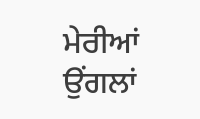ਮੇਰੀਆਂ ਉਂਗਲਾਂ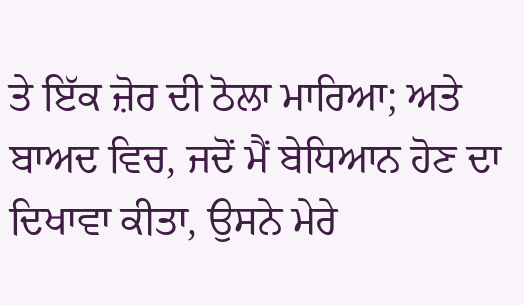ਤੇ ਇੱਕ ਜ਼ੋਰ ਦੀ ਠੋਲਾ ਮਾਰਿਆ; ਅਤੇ ਬਾਅਦ ਵਿਚ, ਜਦੋਂ ਮੈਂ ਬੇਧਿਆਨ ਹੋਣ ਦਾ ਦਿਖਾਵਾ ਕੀਤਾ, ਉਸਨੇ ਮੇਰੇ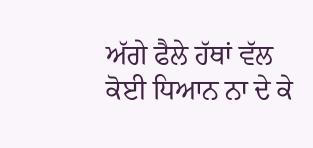ਅੱਗੇ ਫੈਲੇ ਹੱਥਾਂ ਵੱਲ ਕੋਈ ਧਿਆਨ ਨਾ ਦੇ ਕੇ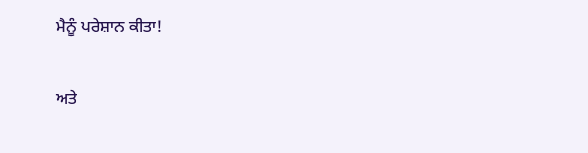ਮੈਨੂੰ ਪਰੇਸ਼ਾਨ ਕੀਤਾ!

ਅਤੇ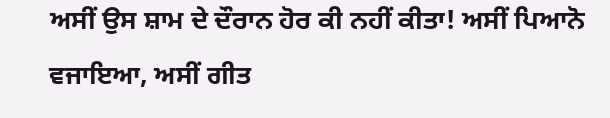ਅਸੀਂ ਉਸ ਸ਼ਾਮ ਦੇ ਦੌਰਾਨ ਹੋਰ ਕੀ ਨਹੀਂ ਕੀਤਾ! ਅਸੀਂ ਪਿਆਨੋ ਵਜਾਇਆ, ਅਸੀਂ ਗੀਤ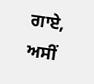ਗਾਏ, ਅਸੀਂ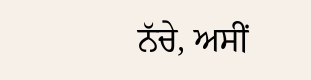ਨੱਚੇ, ਅਸੀਂ